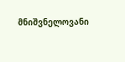მნიშვნელოვანი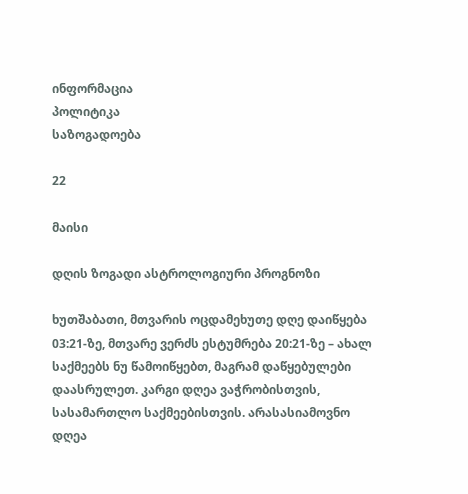ინფორმაცია
პოლიტიკა
საზოგადოება

22

მაისი

დღის ზოგადი ასტროლოგიური პროგნოზი

ხუთშაბათი, მთვარის ოცდამეხუთე დღე დაიწყება 03:21-ზე, მთვარე ვერძს ესტუმრება 20:21-ზე – ახალ საქმეებს ნუ წამოიწყებთ, მაგრამ დაწყებულები დაასრულეთ. კარგი დღეა ვაჭრობისთვის, სასამართლო საქმეებისთვის. არასასიამოვნო დღეა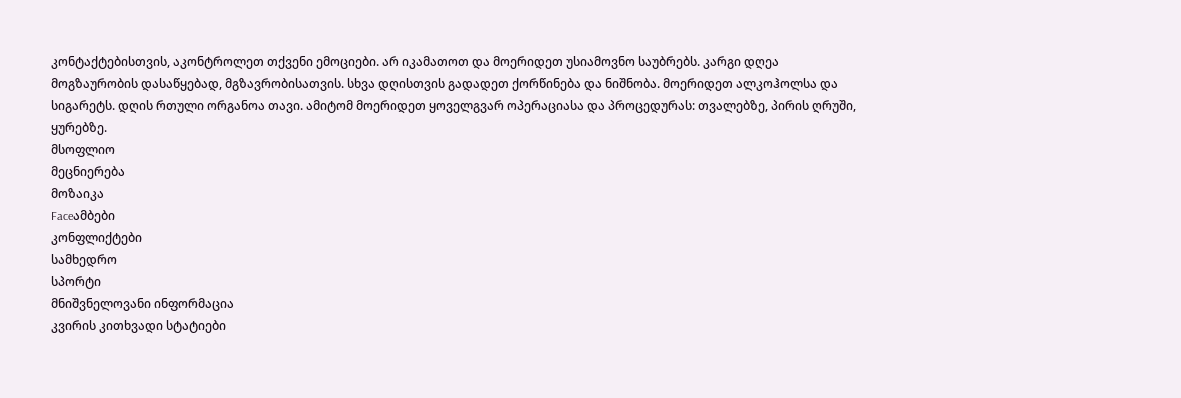კონტაქტებისთვის, აკონტროლეთ თქვენი ემოციები. არ იკამათოთ და მოერიდეთ უსიამოვნო საუბრებს. კარგი დღეა მოგზაურობის დასაწყებად, მგზავრობისათვის. სხვა დღისთვის გადადეთ ქორწინება და ნიშნობა. მოერიდეთ ალკოჰოლსა და სიგარეტს. დღის რთული ორგანოა თავი. ამიტომ მოერიდეთ ყოველგვარ ოპერაციასა და პროცედურას: თვალებზე, პირის ღრუში, ყურებზე.
მსოფლიო
მეცნიერება
მოზაიკა
Faceამბები
კონფლიქტები
სამხედრო
სპორტი
მნიშვნელოვანი ინფორმაცია
კვირის კითხვადი სტატიები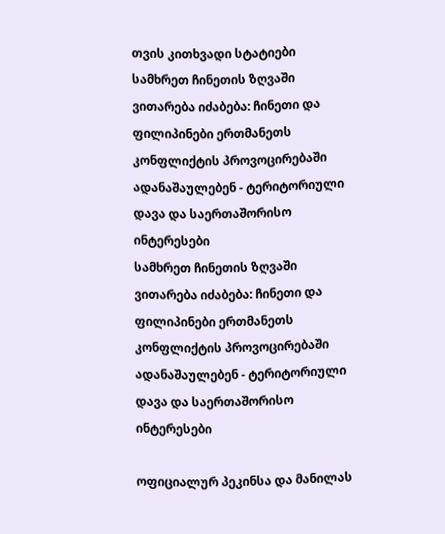თვის კითხვადი სტატიები
სამხრეთ ჩინეთის ზღვაში ვითარება იძაბება: ჩინეთი და ფილიპინები ერთმანეთს კონფლიქტის პროვოცირებაში ადანაშაულებენ - ტერიტორიული დავა და საერთაშორისო ინტერესები
სამხრეთ ჩინეთის ზღვაში ვითარება იძაბება: ჩინეთი და ფილიპინები ერთმანეთს კონფლიქტის პროვოცირებაში ადანაშაულებენ - ტერიტორიული დავა და საერთაშორისო ინტერესები

ოფიციალურ პეკინსა და მანილას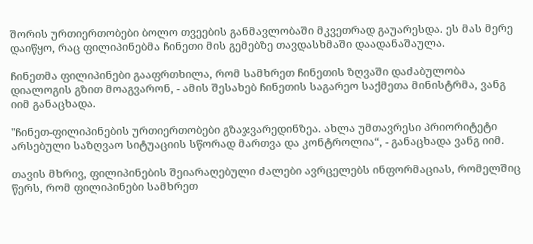შორის ურთიერთობები ბოლო თვეების განმავლობაში მკვეთრად გაუარესდა. ეს მას მერე დაიწყო, რაც ფილიპინებმა ჩინეთი მის გემებზე თავდასხმაში დაადანაშაულა.

ჩინეთმა ფილიპინები გააფრთხილა, რომ სამხრეთ ჩინეთის ზღვაში დაძაბულობა დიალოგის გზით მოაგვარონ, - ამის შესახებ ჩინეთის საგარეო საქმეთა მინისტრმა, ვანგ იიმ განაცხადა.

"ჩინეთ-ფილიპინების ურთიერთობები გზაჯვარედინზეა. ახლა უმთავრესი პრიორიტეტი არსებული საზღვაო სიტუაციის სწორად მართვა და კონტროლია“, - განაცხადა ვანგ იიმ.

თავის მხრივ, ფილიპინების შეიარაღებული ძალები ავრცელებს ინფორმაციას, რომელშიც წერს, რომ ფილიპინები სამხრეთ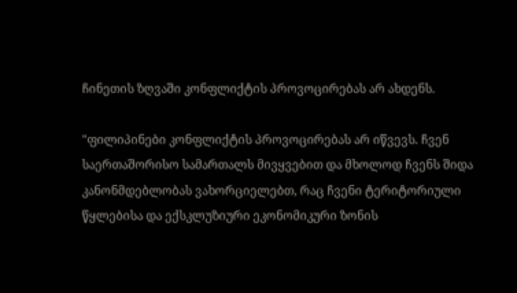ჩინეთის ზღვაში კონფლიქტის პროვოცირებას არ ახდენს.

"ფილიპინები კონფლიქტის პროვოცირებას არ იწვევს. ჩვენ საერთაშორისო სამართალს მივყვებით და მხოლოდ ჩვენს შიდა კანონმდებლობას ვახორციელებთ, რაც ჩვენი ტერიტორიული წყლებისა და ექსკლუზიური ეკონომიკური ზონის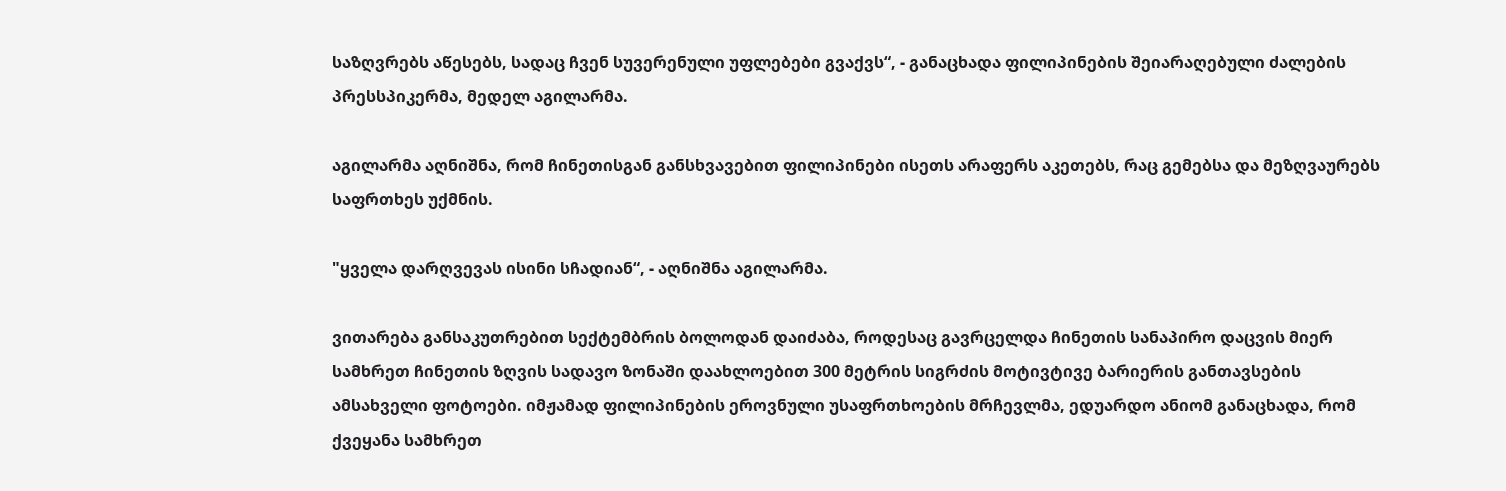საზღვრებს აწესებს, სადაც ჩვენ სუვერენული უფლებები გვაქვს“, - განაცხადა ფილიპინების შეიარაღებული ძალების პრესსპიკერმა, მედელ აგილარმა.

აგილარმა აღნიშნა, რომ ჩინეთისგან განსხვავებით ფილიპინები ისეთს არაფერს აკეთებს, რაც გემებსა და მეზღვაურებს საფრთხეს უქმნის.

"ყველა დარღვევას ისინი სჩადიან“, - აღნიშნა აგილარმა.

ვითარება განსაკუთრებით სექტემბრის ბოლოდან დაიძაბა, როდესაც გავრცელდა ჩინეთის სანაპირო დაცვის მიერ სამხრეთ ჩინეთის ზღვის სადავო ზონაში დაახლოებით 300 მეტრის სიგრძის მოტივტივე ბარიერის განთავსების ამსახველი ფოტოები. იმჟამად ფილიპინების ეროვნული უსაფრთხოების მრჩევლმა, ედუარდო ანიომ განაცხადა, რომ ქვეყანა სამხრეთ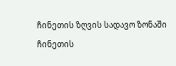ჩინეთის ზღვის სადავო ზონაში ჩინეთის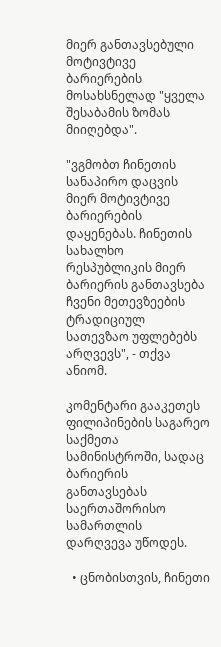მიერ განთავსებული მოტივტივე ბარიერების მოსახსნელად "ყველა შესაბამის ზომას მიიღებდა".

"ვგმობთ ჩინეთის სანაპირო დაცვის მიერ მოტივტივე ბარიერების დაყენებას. ჩინეთის სახალხო რესპუბლიკის მიერ ბარიერის განთავსება ჩვენი მეთევზეების ტრადიციულ სათევზაო უფლებებს არღვევს", - თქვა ანიომ.

კომენტარი გააკეთეს ფილიპინების საგარეო საქმეთა სამინისტროში, სადაც ბარიერის განთავსებას საერთაშორისო სამართლის დარღვევა უწოდეს.

  • ცნობისთვის, ჩინეთი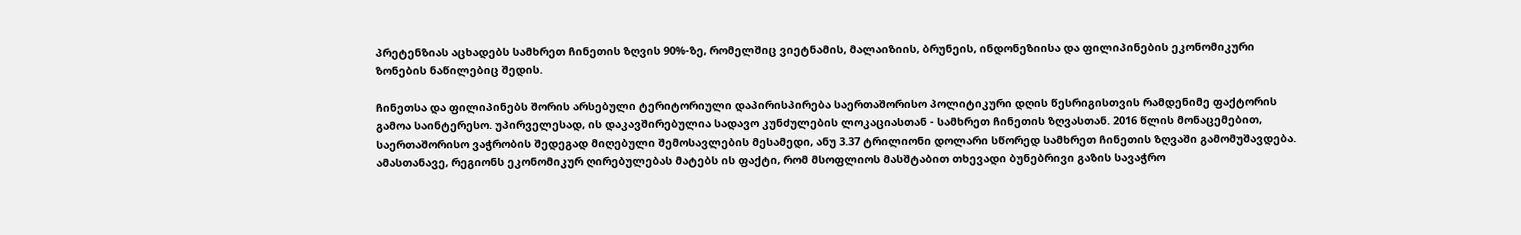პრეტენზიას აცხადებს სამხრეთ ჩინეთის ზღვის 90%-ზე, რომელშიც ვიეტნამის, მალაიზიის, ბრუნეის, ინდონეზიისა და ფილიპინების ეკონომიკური ზონების ნაწილებიც შედის.

ჩინეთსა და ფილიპინებს შორის არსებული ტერიტორიული დაპირისპირება საერთაშორისო პოლიტიკური დღის წესრიგისთვის რამდენიმე ფაქტორის გამოა საინტერესო. უპირველესად, ის დაკავშირებულია სადავო კუნძულების ლოკაციასთან - სამხრეთ ჩინეთის ზღვასთან. 2016 წლის მონაცემებით, საერთაშორისო ვაჭრობის შედეგად მიღებული შემოსავლების მესამედი, ანუ 3.37 ტრილიონი დოლარი სწორედ სამხრეთ ჩინეთის ზღვაში გამომუშავდება. ამასთანავე, რეგიონს ეკონომიკურ ღირებულებას მატებს ის ფაქტი, რომ მსოფლიოს მასშტაბით თხევადი ბუნებრივი გაზის სავაჭრო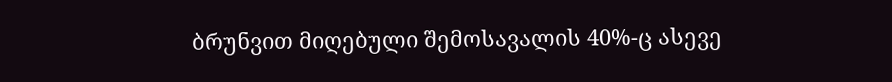ბრუნვით მიღებული შემოსავალის 40%-ც ასევე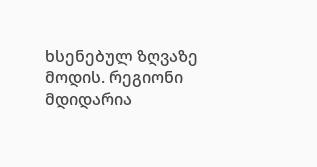ხსენებულ ზღვაზე მოდის. რეგიონი მდიდარია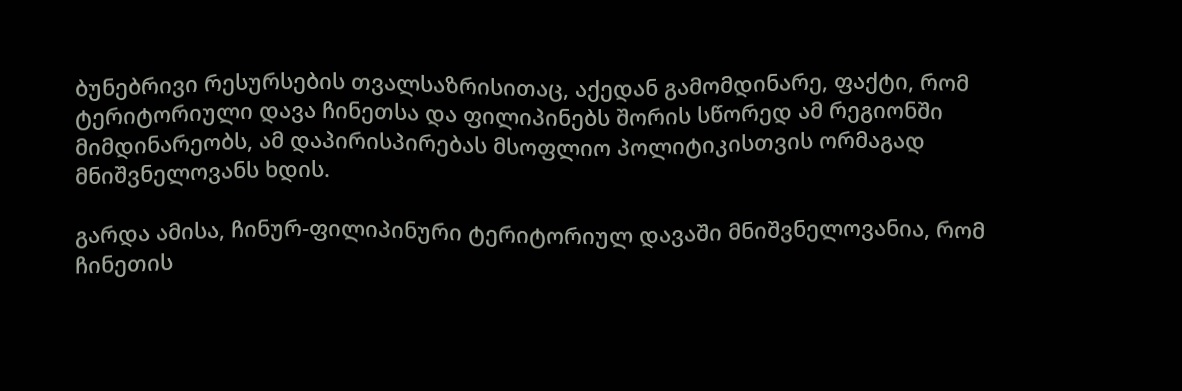ბუნებრივი რესურსების თვალსაზრისითაც, აქედან გამომდინარე, ფაქტი, რომ ტერიტორიული დავა ჩინეთსა და ფილიპინებს შორის სწორედ ამ რეგიონში მიმდინარეობს, ამ დაპირისპირებას მსოფლიო პოლიტიკისთვის ორმაგად მნიშვნელოვანს ხდის.

გარდა ამისა, ჩინურ-ფილიპინური ტერიტორიულ დავაში მნიშვნელოვანია, რომ ჩინეთის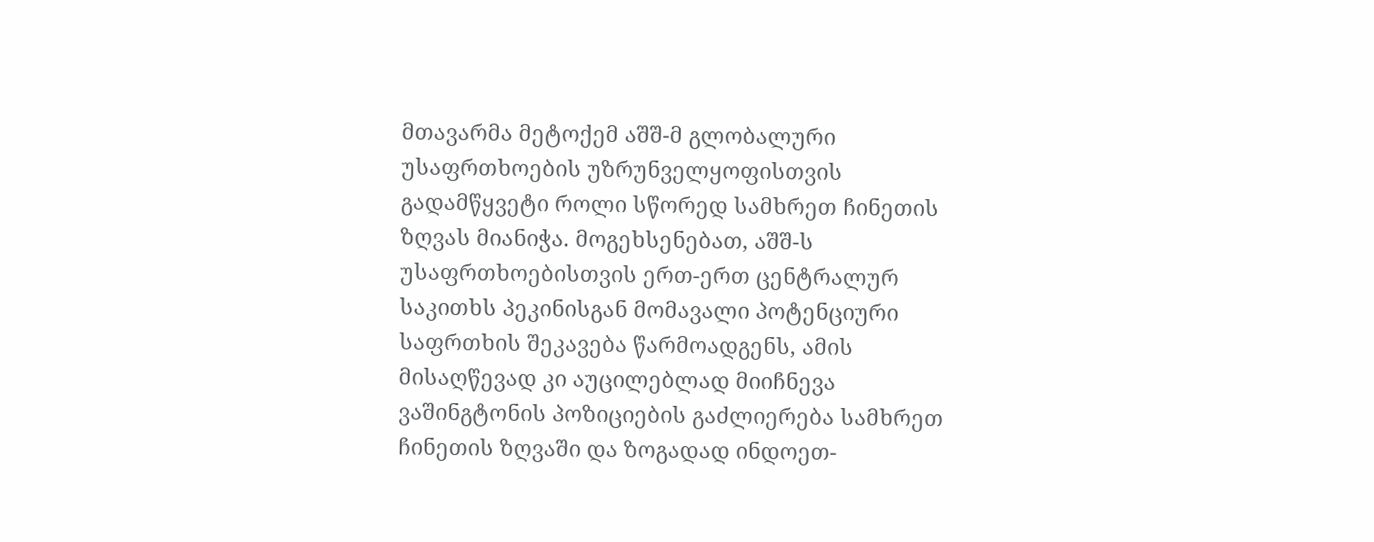მთავარმა მეტოქემ აშშ-მ გლობალური უსაფრთხოების უზრუნველყოფისთვის გადამწყვეტი როლი სწორედ სამხრეთ ჩინეთის ზღვას მიანიჭა. მოგეხსენებათ, აშშ-ს უსაფრთხოებისთვის ერთ-ერთ ცენტრალურ საკითხს პეკინისგან მომავალი პოტენციური საფრთხის შეკავება წარმოადგენს, ამის მისაღწევად კი აუცილებლად მიიჩნევა ვაშინგტონის პოზიციების გაძლიერება სამხრეთ ჩინეთის ზღვაში და ზოგადად ინდოეთ-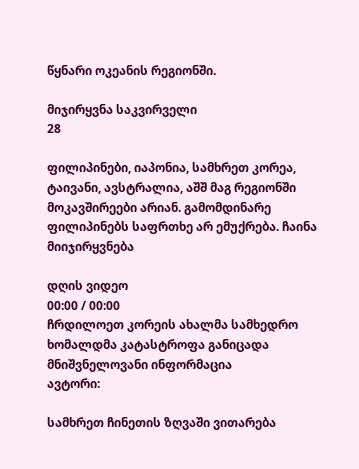წყნარი ოკეანის რეგიონში.

მიჯირყვნა საკვირველი
28

ფილიპინები, იაპონია, სამხრეთ კორეა, ტაივანი, ავსტრალია, აშშ მაგ რეგიონში მოკავშირეები არიან. გამომდინარე ფილიპინებს საფრთხე არ ემუქრება. ჩაინა მიიჯირყვნება

დღის ვიდეო
00:00 / 00:00
ჩრდილოეთ კორეის ახალმა სამხედრო ხომალდმა კატასტროფა განიცადა
მნიშვნელოვანი ინფორმაცია
ავტორი:

სამხრეთ ჩინეთის ზღვაში ვითარება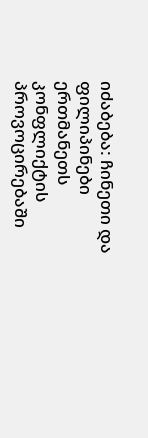იძაბება: ჩინეთი და ფილიპინები ერთმანეთს კონფლიქტის პროვოცირებაში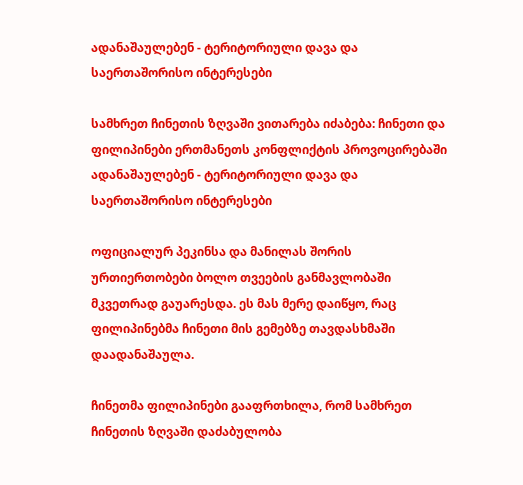ადანაშაულებენ - ტერიტორიული დავა და საერთაშორისო ინტერესები

სამხრეთ ჩინეთის ზღვაში ვითარება იძაბება: ჩინეთი და ფილიპინები ერთმანეთს კონფლიქტის პროვოცირებაში ადანაშაულებენ - ტერიტორიული დავა და საერთაშორისო ინტერესები

ოფიციალურ პეკინსა და მანილას შორის ურთიერთობები ბოლო თვეების განმავლობაში მკვეთრად გაუარესდა. ეს მას მერე დაიწყო, რაც ფილიპინებმა ჩინეთი მის გემებზე თავდასხმაში დაადანაშაულა.

ჩინეთმა ფილიპინები გააფრთხილა, რომ სამხრეთ ჩინეთის ზღვაში დაძაბულობა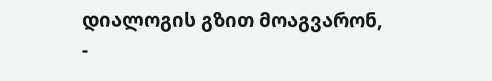დიალოგის გზით მოაგვარონ, -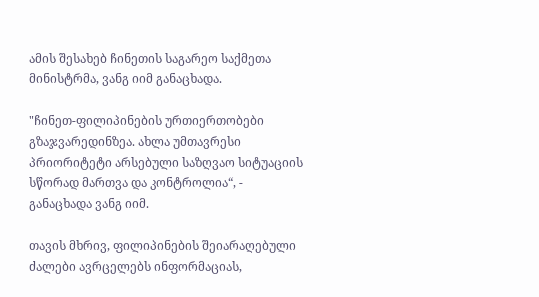ამის შესახებ ჩინეთის საგარეო საქმეთა მინისტრმა, ვანგ იიმ განაცხადა.

"ჩინეთ-ფილიპინების ურთიერთობები გზაჯვარედინზეა. ახლა უმთავრესი პრიორიტეტი არსებული საზღვაო სიტუაციის სწორად მართვა და კონტროლია“, - განაცხადა ვანგ იიმ.

თავის მხრივ, ფილიპინების შეიარაღებული ძალები ავრცელებს ინფორმაციას,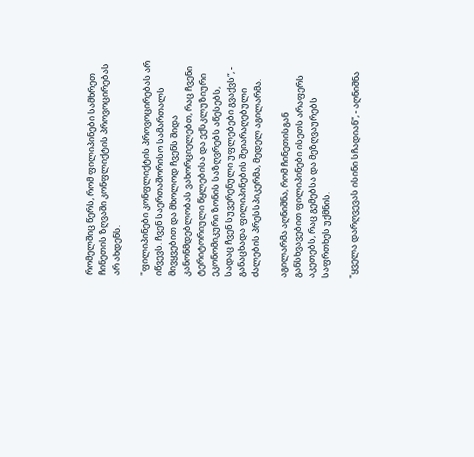რომელშიც წერს, რომ ფილიპინები სამხრეთ ჩინეთის ზღვაში კონფლიქტის პროვოცირებას არ ახდენს.

"ფილიპინები კონფლიქტის პროვოცირებას არ იწვევს. ჩვენ საერთაშორისო სამართალს მივყვებით და მხოლოდ ჩვენს შიდა კანონმდებლობას ვახორციელებთ, რაც ჩვენი ტერიტორიული წყლებისა და ექსკლუზიური ეკონომიკური ზონის საზღვრებს აწესებს, სადაც ჩვენ სუვერენული უფლებები გვაქვს“, - განაცხადა ფილიპინების შეიარაღებული ძალების პრესსპიკერმა, მედელ აგილარმა.

აგილარმა აღნიშნა, რომ ჩინეთისგან განსხვავებით ფილიპინები ისეთს არაფერს აკეთებს, რაც გემებსა და მეზღვაურებს საფრთხეს უქმნის.

"ყველა დარღვევას ისინი სჩადიან“, - აღნიშნა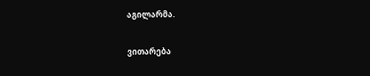აგილარმა.

ვითარება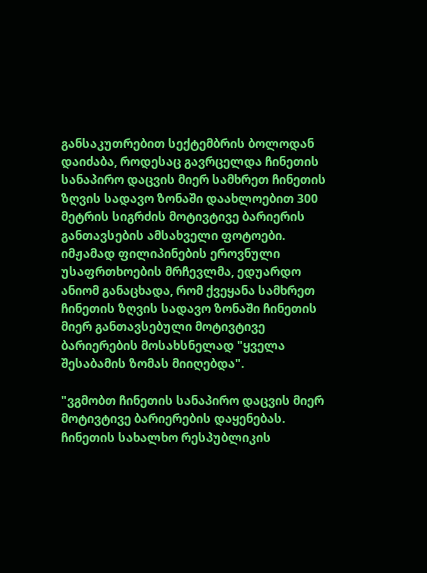განსაკუთრებით სექტემბრის ბოლოდან დაიძაბა, როდესაც გავრცელდა ჩინეთის სანაპირო დაცვის მიერ სამხრეთ ჩინეთის ზღვის სადავო ზონაში დაახლოებით 300 მეტრის სიგრძის მოტივტივე ბარიერის განთავსების ამსახველი ფოტოები. იმჟამად ფილიპინების ეროვნული უსაფრთხოების მრჩევლმა, ედუარდო ანიომ განაცხადა, რომ ქვეყანა სამხრეთ ჩინეთის ზღვის სადავო ზონაში ჩინეთის მიერ განთავსებული მოტივტივე ბარიერების მოსახსნელად "ყველა შესაბამის ზომას მიიღებდა".

"ვგმობთ ჩინეთის სანაპირო დაცვის მიერ მოტივტივე ბარიერების დაყენებას. ჩინეთის სახალხო რესპუბლიკის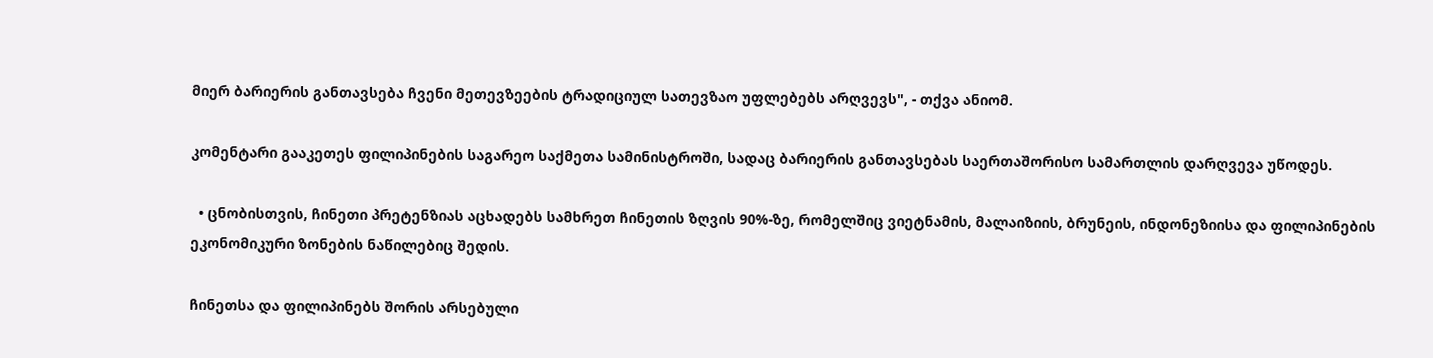მიერ ბარიერის განთავსება ჩვენი მეთევზეების ტრადიციულ სათევზაო უფლებებს არღვევს", - თქვა ანიომ.

კომენტარი გააკეთეს ფილიპინების საგარეო საქმეთა სამინისტროში, სადაც ბარიერის განთავსებას საერთაშორისო სამართლის დარღვევა უწოდეს.

  • ცნობისთვის, ჩინეთი პრეტენზიას აცხადებს სამხრეთ ჩინეთის ზღვის 90%-ზე, რომელშიც ვიეტნამის, მალაიზიის, ბრუნეის, ინდონეზიისა და ფილიპინების ეკონომიკური ზონების ნაწილებიც შედის.

ჩინეთსა და ფილიპინებს შორის არსებული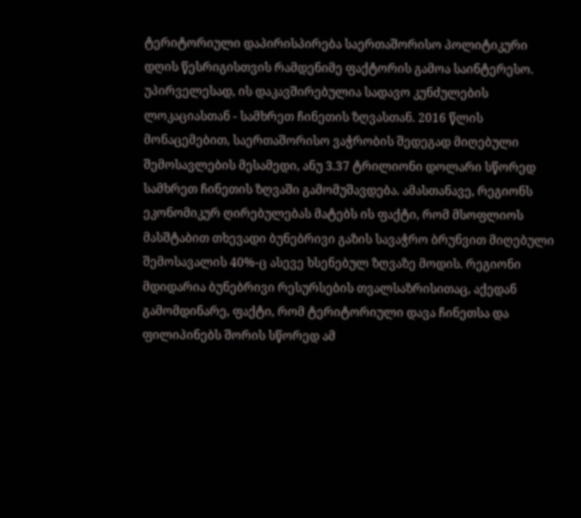ტერიტორიული დაპირისპირება საერთაშორისო პოლიტიკური დღის წესრიგისთვის რამდენიმე ფაქტორის გამოა საინტერესო. უპირველესად, ის დაკავშირებულია სადავო კუნძულების ლოკაციასთან - სამხრეთ ჩინეთის ზღვასთან. 2016 წლის მონაცემებით, საერთაშორისო ვაჭრობის შედეგად მიღებული შემოსავლების მესამედი, ანუ 3.37 ტრილიონი დოლარი სწორედ სამხრეთ ჩინეთის ზღვაში გამომუშავდება. ამასთანავე, რეგიონს ეკონომიკურ ღირებულებას მატებს ის ფაქტი, რომ მსოფლიოს მასშტაბით თხევადი ბუნებრივი გაზის სავაჭრო ბრუნვით მიღებული შემოსავალის 40%-ც ასევე ხსენებულ ზღვაზე მოდის. რეგიონი მდიდარია ბუნებრივი რესურსების თვალსაზრისითაც, აქედან გამომდინარე, ფაქტი, რომ ტერიტორიული დავა ჩინეთსა და ფილიპინებს შორის სწორედ ამ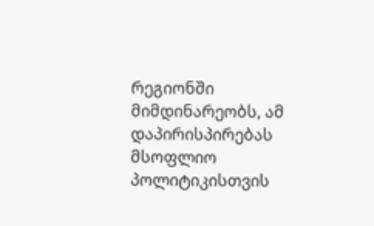რეგიონში მიმდინარეობს, ამ დაპირისპირებას მსოფლიო პოლიტიკისთვის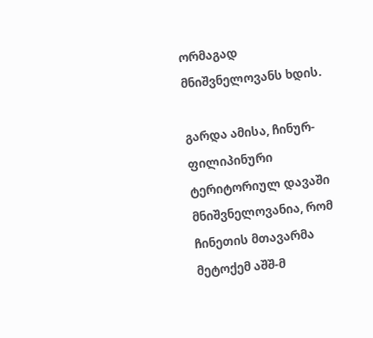ორმაგად მნიშვნელოვანს ხდის.

გარდა ამისა, ჩინურ-ფილიპინური ტერიტორიულ დავაში მნიშვნელოვანია, რომ ჩინეთის მთავარმა მეტოქემ აშშ-მ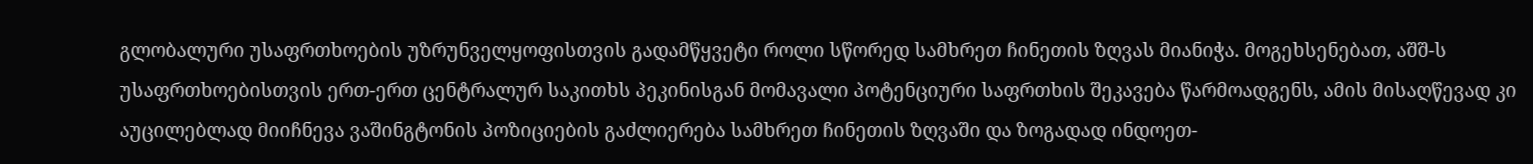გლობალური უსაფრთხოების უზრუნველყოფისთვის გადამწყვეტი როლი სწორედ სამხრეთ ჩინეთის ზღვას მიანიჭა. მოგეხსენებათ, აშშ-ს უსაფრთხოებისთვის ერთ-ერთ ცენტრალურ საკითხს პეკინისგან მომავალი პოტენციური საფრთხის შეკავება წარმოადგენს, ამის მისაღწევად კი აუცილებლად მიიჩნევა ვაშინგტონის პოზიციების გაძლიერება სამხრეთ ჩინეთის ზღვაში და ზოგადად ინდოეთ-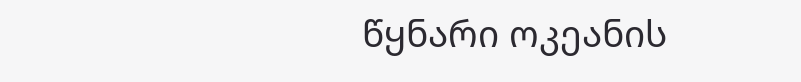წყნარი ოკეანის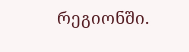რეგიონში.